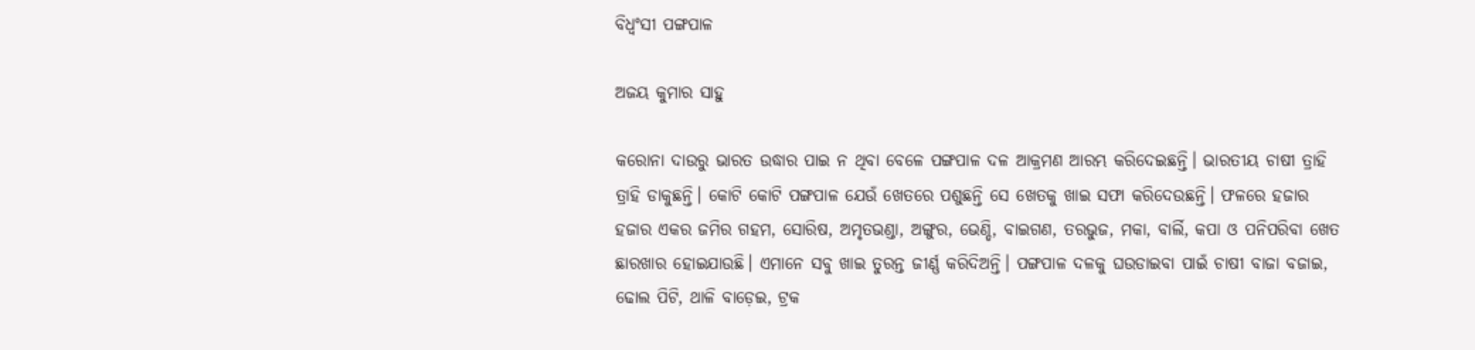ବିଧ୍ୱଂସୀ ପଙ୍ଗପାଳ

ଅଜୟ କୁମାର ସାହୁ

କରୋନା ଦାଉରୁ ଭାରତ ଉଦ୍ଧାର ପାଇ ନ ଥିବା ବେଳେ ପଙ୍ଗପାଳ ଦଳ ଆକ୍ରମଣ ଆରମ୍ଭ କରିଦେଇଛନ୍ତି। ଭାରତୀୟ ଚାଷୀ ତ୍ରାହି ତ୍ରାହି ଡାକୁଛନ୍ତି। କୋଟି କୋଟି ପଙ୍ଗପାଳ ଯେଉଁ ଖେତରେ ପଶୁଛନ୍ତି ସେ ଖେତକୁ ଖାଇ ସଫା କରିଦେଉଛନ୍ତି। ଫଳରେ ହଜାର ହଜାର ଏକର ଜମିର ଗହମ, ସୋରିଷ, ଅମୃତଭଣ୍ଡା, ଅଙ୍ଗୁର, ଭେଣ୍ଡି, ବାଇଗଣ, ତରଭୁଜ, ମକା, ବାର୍ଲି, କପା ଓ ପନିପରିବା ଖେତ ଛାରଖାର ହୋଇଯାଉଛି। ଏମାନେ ସବୁ ଖାଇ ତୁରନ୍ତ ଜୀର୍ଣ୍ଣ କରିଦିଅନ୍ତି। ପଙ୍ଗପାଳ ଦଳକୁ ଘଉଡାଇବା ପାଇଁ ଚାଷୀ ବାଜା ବଜାଇ, ଢୋଲ ପିଟି, ଥାଳି ବାଡ଼େଇ, ଟ୍ରକ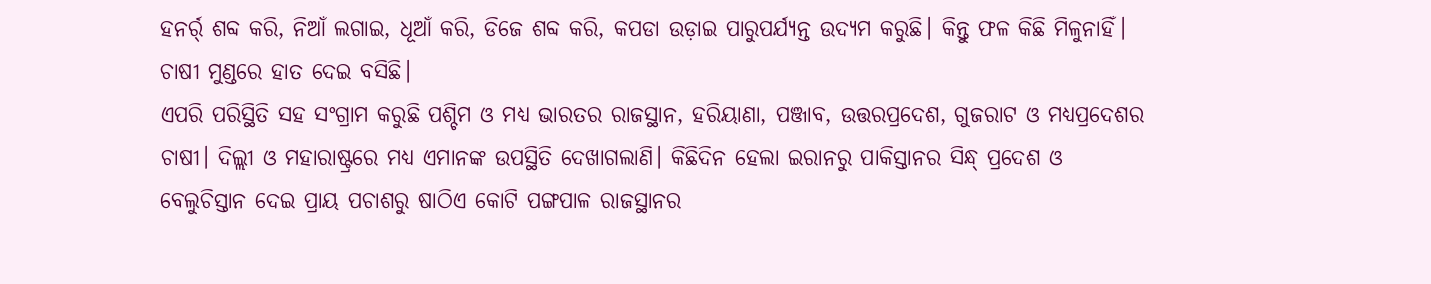ହନର୍ର୍ ଶବ୍ଦ କରି, ନିଆଁ ଲଗାଇ, ଧୂଆଁ କରି, ଡିଜେ ଶବ୍ଦ କରି, କପଡା ଉଡ଼ାଇ ପାରୁପର୍ଯ୍ୟନ୍ତ ଉଦ୍ୟମ କରୁଛି। କିନ୍ତୁ ଫଳ କିଛି ମିଳୁନାହିଁ। ଚାଷୀ ମୁଣ୍ଡରେ ହାତ ଦେଇ ବସିଛି।
ଏପରି ପରିସ୍ଥିତି ସହ ସଂଗ୍ରାମ କରୁଛି ପଶ୍ଚିମ ଓ ମଧ୍ୟ ଭାରତର ରାଜସ୍ଥାନ, ହରିୟାଣା, ପଞ୍ଜାବ, ଉତ୍ତରପ୍ରଦେଶ, ଗୁଜରାଟ ଓ ମଧ୍ୟପ୍ରଦେଶର ଚାଷୀ। ଦିଲ୍ଲୀ ଓ ମହାରାଷ୍ଟ୍ରରେ ମଧ୍ୟ ଏମାନଙ୍କ ଉପସ୍ଥିତି ଦେଖାଗଲାଣି। କିଛିଦିନ ହେଲା ଇରାନରୁ ପାକିସ୍ତାନର ସିନ୍ଧ୍‌ ପ୍ରଦେଶ ଓ ବେଲୁଚିସ୍ତାନ ଦେଇ ପ୍ରାୟ ପଚାଶରୁ ଷାଠିଏ କୋଟି ପଙ୍ଗପାଳ ରାଜସ୍ଥାନର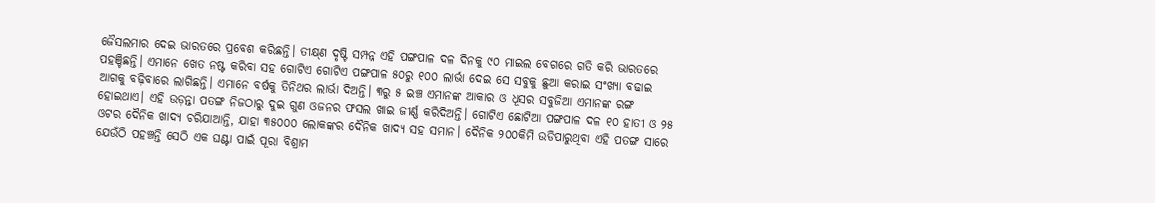ଜୈସଲମାର ଦେଇ ଭାରତରେ ପ୍ରବେଶ କରିଛନ୍ତି। ତୀକ୍ଷ୍‌ଣ ଦୃଷ୍ଟି ସମ୍ପନ୍ନ ଏହି ପଙ୍ଗପାଳ ଦଳ ଦିନକୁ ୯୦ ମାଇଲ ବେଗରେ ଗତି କରି ଭାରତରେ ପହଞ୍ଚିଛନ୍ତି। ଏମାନେ ଖେତ ନଷ୍ଟ କରିବା ସହ ଗୋଟିଏ ଗୋଟିଏ ପଙ୍ଗପାଳ ୫୦ରୁ ୧୦୦ ଲାର୍ଭା ଦେଇ ସେ ସବୁକୁ ଛୁଆ କରାଇ ସଂଖ୍ୟା ବଢାଇ ଆଗକୁ ବଢ଼ିବାରେ ଲାଗିଛନ୍ତି। ଏମାନେ ବର୍ଷକୁ ତିନିଥର ଲାର୍ଭା ଦିଅନ୍ତି। ୩ରୁ ୫ ଇଞ୍ଚ ଏମାନଙ୍କ ଆକାର ଓ ଧୂସର ସବୁଜିଆ ଏମାନଙ୍କ ରଙ୍ଗ ହୋଇଥାଏ। ଏହି ଉଡ଼ନ୍ତା ପତଙ୍ଗ ନିଜଠାରୁ ଦୁଇ ଗୁଣ ଓଜନର ଫସଲ ଖାଇ ଜୀର୍ଣ୍ଣ କରିଦିଅନ୍ତି। ଗୋଟିଏ ଛୋଟିଆ ପଙ୍ଗପାଳ ଦଳ ୧୦ ହାତୀ ଓ ୨୫ ଓଟର ଦୈନିକ ଖାଦ୍ୟ ଚରିଯାଆନ୍ତି, ଯାହା ୩୫୦୦୦ ଲୋକଙ୍କର ଦୈନିକ ଖାଦ୍ୟ ସହ ସମାନ। ଦୈନିକ ୨୦୦କିମି ଉଡିପାରୁଥିବା ଏହି ପତଙ୍ଗ ସାରେ ଯେଉଁଠି ପହଞ୍ଚନ୍ତି ସେଠି ଏକ ଘଣ୍ଟା ପାଇଁ ପୂରା ବିଶ୍ରାମ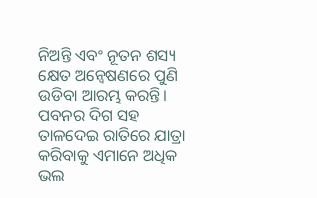ନିଅନ୍ତି ଏବଂ ନୂତନ ଶସ୍ୟ କ୍ଷେତ ଅନ୍ବେଷଣରେ ପୁଣି ଉଡିବା ଆରମ୍ଭ କରନ୍ତି। ପବନର ଦିଗ ସହ ତାଳଦେଇ ରାତିରେ ଯାତ୍ରା କରିବାକୁ ଏମାନେ ଅଧିକ ଭଲ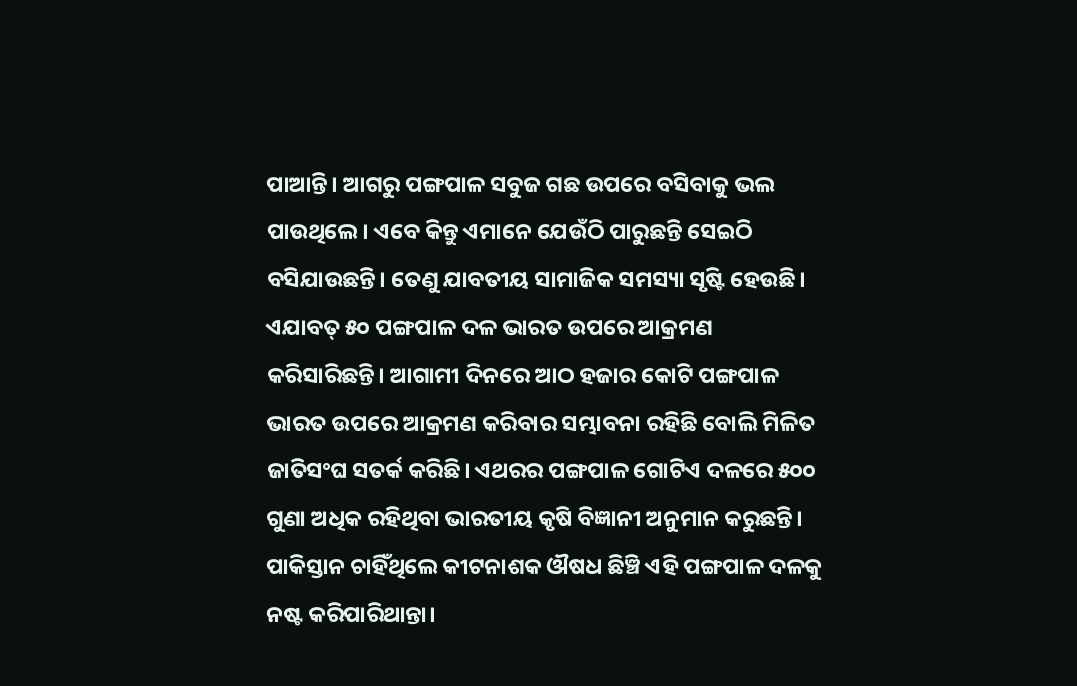ପାଆନ୍ତି। ଆଗରୁ ପଙ୍ଗପାଳ ସବୁଜ ଗଛ ଉପରେ ବସିବାକୁ ଭଲ ପାଉଥିଲେ। ଏବେ କିନ୍ତୁ ଏମାନେ ଯେଉଁଠି ପାରୁଛନ୍ତି ସେଇଠି ବସିଯାଉଛନ୍ତି। ତେଣୁ ଯାବତୀୟ ସାମାଜିକ ସମସ୍ୟା ସୃଷ୍ଟି ହେଉଛି। ଏଯାବତ୍‌ ୫୦ ପଙ୍ଗପାଳ ଦଳ ଭାରତ ଉପରେ ଆକ୍ରମଣ କରିସାରିଛନ୍ତି। ଆଗାମୀ ଦିନରେ ଆଠ ହଜାର କୋଟି ପଙ୍ଗପାଳ ଭାରତ ଉପରେ ଆକ୍ରମଣ କରିବାର ସମ୍ଭାବନା ରହିଛି ବୋଲି ମିଳିତ ଜାତିସଂଘ ସତର୍କ କରିଛି। ଏଥରର ପଙ୍ଗପାଳ ଗୋଟିଏ ଦଳରେ ୫୦୦ ଗୁଣା ଅଧିକ ରହିଥିବା ଭାରତୀୟ କୃଷି ବିଜ୍ଞାନୀ ଅନୁମାନ କରୁଛନ୍ତି। ପାକିସ୍ତାନ ଚାହିଁଥିଲେ କୀଟନାଶକ ଔଷଧ ଛିଞ୍ଚି ଏହି ପଙ୍ଗପାଳ ଦଳକୁ ନଷ୍ଟ କରିପାରିଥାନ୍ତା।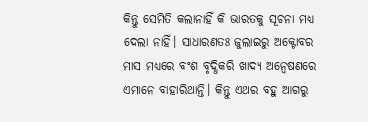କିନ୍ତୁ ସେମିତି କଲାନାହିଁ କି ଭାରତକୁ ସୂଚନା ମଧ୍ୟ ଦେଲା ନାହିଁ। ସାଧାରଣତଃ ଜୁଲାଇରୁ ଅକ୍ଟୋବର ମାସ ମଧ୍ୟରେ ବଂଶ ବୃଦ୍ଧିକରି ଖାଦ୍ୟ ଅନ୍ବେଷଣରେ ଏମାନେ ବାହାରିଥାନ୍ତି। କିନ୍ତୁ ଏଥର ବହୁ ଆଗରୁ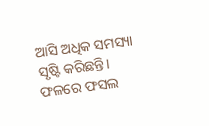ଆସି ଅଧିକ ସମସ୍ୟା ସୃଷ୍ଟି କରିଛନ୍ତି। ଫଳରେ ଫସଲ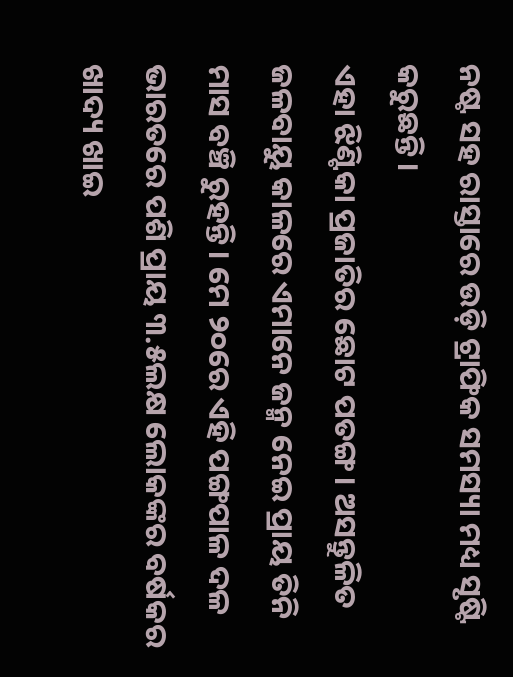ନଷ୍ଟ ସହ ରାସ୍ତାରେ ଉଡ଼ି ଟ୍ରାଫିକ ସମସ୍ୟା ମଧ୍ୟ ସୃଷ୍ଟି କରୁଛନ୍ତି।
ଏହା ଝିଣ୍ଟିକା ପ୍ରଜାତିର ଛୋଟ ପତଙ୍ଗ। ଅସନ୍ତୁଳିତ ଜଳବାୟୁ କାଳରେ ଏମାନେ ଜନ୍ମ ନେଇ ପ୍ରାୟ ତିନି ମାସ ବଞ୍ଚି ରୁହନ୍ତି। ମେ ୨୦ରେ ଏହି ପଙ୍ଗପାଳ ଦଳ ଭାରତରେ ପଶି ପ୍ରାୟ ୩.୫ଲକ୍ଷ ଲୋକଙ୍କର ବର୍ଷକର ଖାଦ୍ୟ ଖାଇ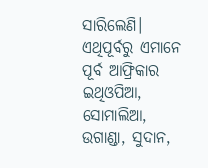ସାରିଲେଣି। ଏଥିପୂର୍ବରୁ ଏମାନେ ପୂର୍ବ ଆଫ୍ରିକାର ଇଥିଓପିଆ, ସୋମାଲିଆ, ଉଗାଣ୍ଡା, ସୁଦାନ,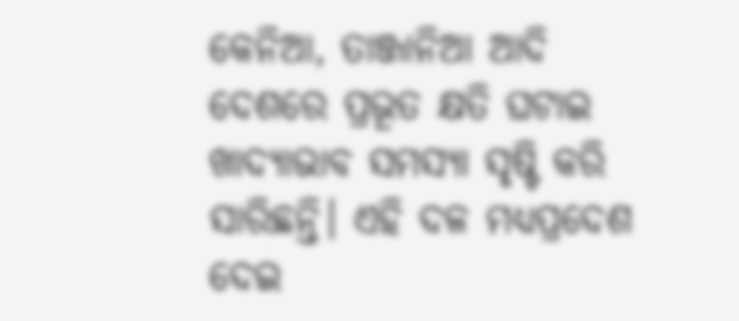କେନିଆ, ତାଞ୍ଜାନିଆ ଆଦି ଦେଶରେ ପ୍ରଭୂତ କ୍ଷତି ଘଟାଇ ଖାଦ୍ୟାଭାବ ସମସ୍ୟା ସୃଷ୍ଟି କରି ସାରିଛନ୍ତି। ଏହି ଦଳ ମଧ୍ୟପ୍ରଦେଶ ଦେଇ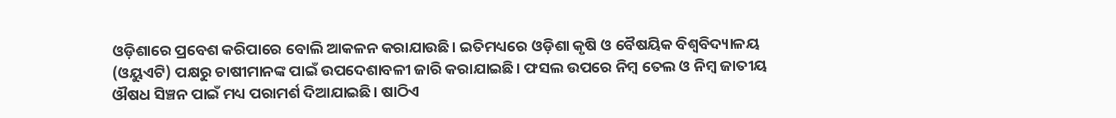ଓଡ଼ିଶାରେ ପ୍ରବେଶ କରିପାରେ ବୋଲି ଆକଳନ କରାଯାଉଛି। ଇତିମଧ୍ୟରେ ଓଡ଼ିଶା କୃଷି ଓ ବୈଷୟିକ ବିଶ୍ୱବିଦ୍ୟାଳୟ (ଓୟୁଏଟି) ପକ୍ଷରୁ ଚାଷୀମାନଙ୍କ ପାଇଁ ଉପଦେଶାବଳୀ ଜାରି କରାଯାଇଛି। ଫସଲ ଉପରେ ନିମ୍ବ ତେଲ ଓ ନିମ୍ବ ଜାତୀୟ ଔଷଧ ସିଞ୍ଚନ ପାଇଁ ମଧ୍ୟ ପରାମର୍ଶ ଦିଆଯାଇଛି। ଷାଠିଏ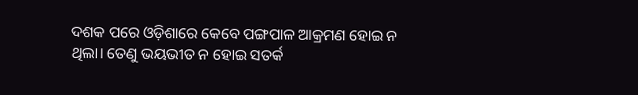ଦଶକ ପରେ ଓଡ଼ିଶାରେ କେବେ ପଙ୍ଗପାଳ ଆକ୍ରମଣ ହୋଇ ନ ଥିଲା। ତେଣୁ ଭୟଭୀତ ନ ହୋଇ ସତର୍କ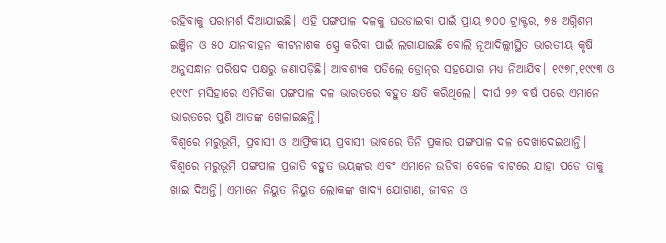ରହିବାକୁ ପରାମର୍ଶ ଦିଆଯାଇଛି। ଏହି ପଙ୍ଗପାଳ ଦଳକୁ ଘଉଡାଇବା ପାଇଁ ପ୍ରାୟ ୭୦୦ ଟ୍ରାକ୍ଟର, ୭୫ ଅଗ୍ନିଶମ ଇଞ୍ଜିନ ଓ ୫୦ ଯାନବାହନ କୀଟନାଶକ ସ୍ପ୍ରେ କରିବା ପାଇଁ ଲଗାଯାଇଛି ବୋଲି ନୂଆଦିଲ୍ଲୀସ୍ଥିତ ଭାରତୀୟ କୃଷି ଅନୁସନ୍ଧାନ ପରିଷଦ ପକ୍ଷରୁ ଜଣାପଡ଼ିଛି। ଆବଶ୍ୟକ ପଡିଲେ ଡ୍ରୋନ୍‌ର ସହଯୋଗ ମଧ୍ୟ ନିଆଯିବ। ୧୯୭୮,୧୯୯୩ ଓ ୧୯୯୮ ମସିହାରେ ଏମିତିକା ପଙ୍ଗପାଳ ଦଳ ଭାରତରେ ବହୁତ କ୍ଷତି କରିଥିଲେ। ଦୀର୍ଘ ୨୬ ବର୍ଷ ପରେ ଏମାନେ ଭାରତରେ ପୁଣି ଆତଙ୍କ ଖେଳାଇଛନ୍ତି।
ବିଶ୍ୱରେ ମରୁଭୂମି, ପ୍ରବାସୀ ଓ ଆଫ୍ରିକୀୟ ପ୍ରବାସୀ ଭାବରେ ତିନି ପ୍ରକାର ପଙ୍ଗପାଳ ଦଳ ଦେଖାଦେଇଥାନ୍ତି। ବିଶ୍ୱରେ ମରୁଭୂମି ପଙ୍ଗପାଳ ପ୍ରଜାତି ବହୁତ ଭୟଙ୍କର ଏବଂ ଏମାନେ ଉଡିବା ବେଳେ ବାଟରେ ଯାହା ପଡେ ତାକୁ ଖାଇ ଦିଅନ୍ତି। ଏମାନେ ନିୟୁତ ନିୟୁତ ଲୋକଙ୍କ ଖାଦ୍ୟ ଯୋଗାଣ, ଜୀବନ ଓ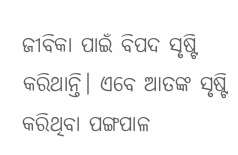ଜୀବିକା ପାଇଁ ବିପଦ ସୃଷ୍ଟି କରିଥାନ୍ତି। ଏବେ ଆତଙ୍କ ସୃଷ୍ଟି କରିଥିବା ପଙ୍ଗପାଳ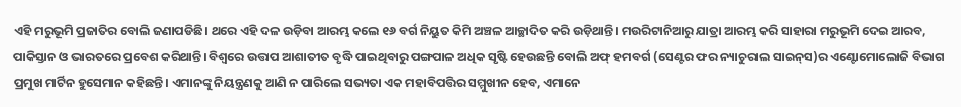ଏହି ମରୁଭୂମି ପ୍ରଜାତିର ବୋଲି ଜଣାପଡିଛି। ଥରେ ଏହି ଦଳ ଉଡ଼ିବା ଆରମ୍ଭ କଲେ ୧୬ ବର୍ଗ ନିୟୁତ କିମି ଅଞ୍ଚଳ ଆଚ୍ଛାଦିତ କରି ଉଡ଼ିଥାନ୍ତି। ମଉରିଟାନିଆରୁ ଯାତ୍ରା ଆରମ୍ଭ କରି ସାହାରା ମରୁଭୂମି ଦେଇ ଆରବ, ପାକିସ୍ତାନ ଓ ଭାରତରେ ପ୍ରବେଶ କରିଥାନ୍ତି। ବିଶ୍ୱରେ ଉତ୍ତାପ ଆଶାତୀତ ବୃଦ୍ଧି ପାଇଥିବାରୁ ପଙ୍ଗପାଳ ଅଧିକ ସୃଷ୍ଟି ହେଉଛନ୍ତି ବୋଲି ଅଫ୍‌ ହମବର୍ଗ (ସେଣ୍ଟର ଫର ନ୍ୟାଚୁରାଲ ସାଇନ୍‌ସ)ର ଏଣ୍ଟୋମୋଲୋଜି ବିଭାଗ ପ୍ରମୁଖ ମାର୍ଟିନ ହୁସେମାନ କହିଛନ୍ତି। ଏମାନଙ୍କୁ ନିୟନ୍ତ୍ରଣକୁ ଆଣି ନ ପାରିଲେ ସଭ୍ୟତା ଏକ ମହାବିପତ୍ତିର ସମ୍ମୁଖୀନ ହେବ, ଏମାନେ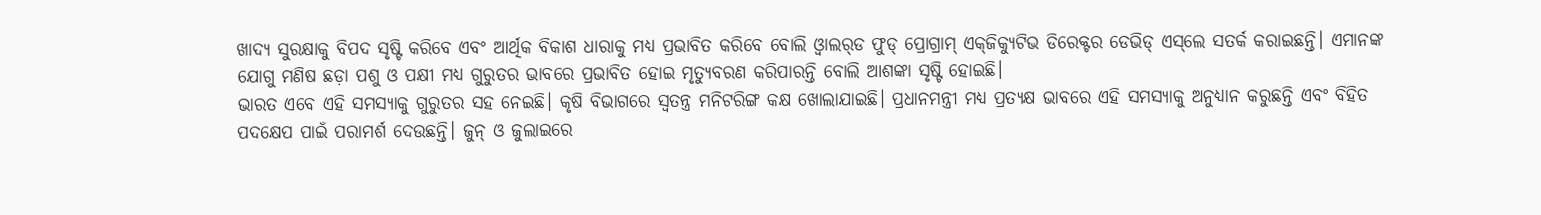ଖାଦ୍ୟ ସୁରକ୍ଷାକୁ ବିପଦ ସୃଷ୍ଟି କରିବେ ଏବଂ ଆର୍ଥିକ ବିକାଶ ଧାରାକୁ ମଧ୍ୟ ପ୍ରଭାବିତ କରିବେ ବୋଲି ଓ୍ବାଲର୍‌ଡ ଫୁଡ୍‌ ପ୍ରୋଗ୍ରାମ୍‌ ଏକ୍‌ଜିକ୍ୟୁଟିଭ ଡିରେକ୍ଟର ଡେଭିଡ୍‌ ଏସ୍‌ଲେ ସତର୍କ କରାଇଛନ୍ତି। ଏମାନଙ୍କ ଯୋଗୁ ମଣିଷ ଛଡ଼ା ପଶୁ ଓ ପକ୍ଷୀ ମଧ୍ୟ ଗୁରୁତର ଭାବରେ ପ୍ରଭାବିତ ହୋଇ ମୃତ୍ୟୁବରଣ କରିପାରନ୍ତି ବୋଲି ଆଶଙ୍କା ସୃଷ୍ଟି ହୋଇଛି।
ଭାରତ ଏବେ ଏହି ସମସ୍ୟାକୁ ଗୁରୁତର ସହ ନେଇଛି। କୃଷି ବିଭାଗରେ ସ୍ବତନ୍ତ୍ର ମନିଟରିଙ୍ଗ କକ୍ଷ ଖୋଲାଯାଇଛି। ପ୍ରଧାନମନ୍ତ୍ରୀ ମଧ୍ୟ ପ୍ରତ୍ୟକ୍ଷ ଭାବରେ ଏହି ସମସ୍ୟାକୁ ଅନୁଧ୍ୟାନ କରୁଛନ୍ତି ଏବଂ ବିହିତ ପଦକ୍ଷେପ ପାଇଁ ପରାମର୍ଶ ଦେଉଛନ୍ତି। ଜୁନ୍‌ ଓ ଜୁଲାଇରେ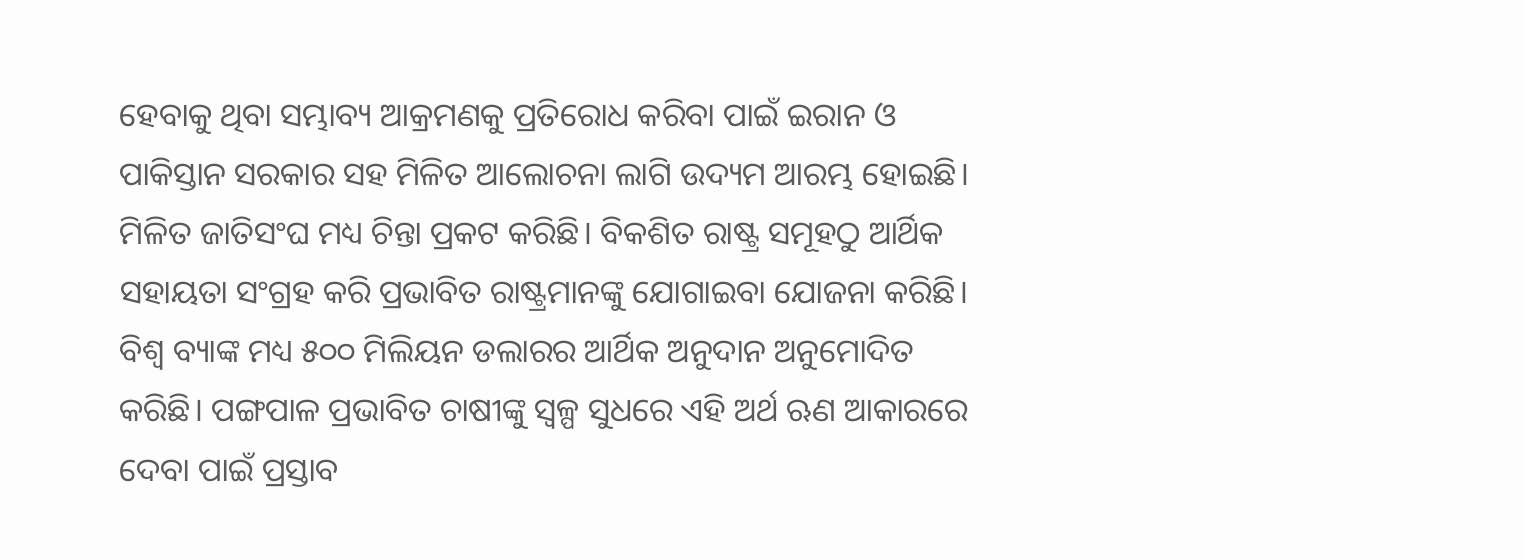ହେବାକୁ ଥିବା ସମ୍ଭାବ୍ୟ ଆକ୍ରମଣକୁ ପ୍ରତିରୋଧ କରିବା ପାଇଁ ଇରାନ ଓ ପାକିସ୍ତାନ ସରକାର ସହ ମିଳିତ ଆଲୋଚନା ଲାଗି ଉଦ୍ୟମ ଆରମ୍ଭ ହୋଇଛି। ମିଳିତ ଜାତିସଂଘ ମଧ୍ୟ ଚିନ୍ତା ପ୍ରକଟ କରିଛି। ବିକଶିତ ରାଷ୍ଟ୍ର ସମୂହଠୁ ଆର୍ଥିକ ସହାୟତା ସଂଗ୍ରହ କରି ପ୍ରଭାବିତ ରାଷ୍ଟ୍ରମାନଙ୍କୁ ଯୋଗାଇବା ଯୋଜନା କରିଛି। ବିଶ୍ୱ ବ୍ୟାଙ୍କ ମଧ୍ୟ ୫୦୦ ମିଲିୟନ ଡଲାରର ଆର୍ଥିକ ଅନୁଦାନ ଅନୁମୋଦିତ କରିଛି। ପଙ୍ଗପାଳ ପ୍ରଭାବିତ ଚାଷୀଙ୍କୁ ସ୍ବଳ୍ପ ସୁଧରେ ଏହି ଅର୍ଥ ଋଣ ଆକାରରେ ଦେବା ପାଇଁ ପ୍ରସ୍ତାବ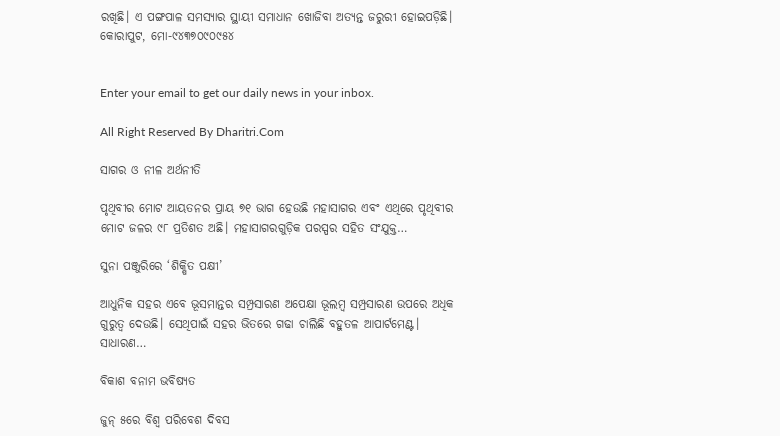ରଖିଛି। ଏ ପଙ୍ଗପାଳ ସମସ୍ୟାର ସ୍ଥାୟୀ ସମାଧାନ ଖୋଜିବା ଅତ୍ୟନ୍ତ ଜରୁରୀ ହୋଇପଡ଼ିଛି।
କୋରାପୁଟ, ମୋ-୯୪୩୭୦୯୦୯୫୪


Enter your email to get our daily news in your inbox.

All Right Reserved By Dharitri.Com

ସାଗର ଓ ନୀଳ ଅର୍ଥନୀତି

ପୃଥିବୀର ମୋଟ ଆୟତନର ପ୍ରାୟ ୭୧ ଭାଗ ହେଉଛି ମହାସାଗର ଏବଂ ଏଥିରେ ପୃଥିବୀର ମୋଟ ଜଳର ୯୮ ପ୍ରତିଶତ ଅଛି। ମହାସାଗରଗୁଡ଼ିକ ପରସ୍ପର ସହିତ ସଂଯୁକ୍ତ…

ସୁନା ପଞ୍ଜୁରିରେ ‘ଶିକ୍ଷିତ ପକ୍ଷୀ’

ଆଧୁନିକ ସହର ଏବେ ଭୂସମାନ୍ତର ସମ୍ପ୍ରସାରଣ ଅପେକ୍ଷା ଭୂଲମ୍ବ ସମ୍ପ୍ରସାରଣ ଉପରେ ଅଧିକ ଗୁରୁତ୍ୱ ଦେଉଛି। ସେଥିପାଇଁ ସହର ଭିତରେ ଗଢା ଚାଲିଛି ବହୁତଳ ଆପାର୍ଟମେଣ୍ଟ। ସାଧାରଣ…

ବିକାଶ ବନାମ ଭବିଷ୍ୟତ

ଜୁନ୍‌ ୫ରେ ବିଶ୍ୱ ପରିବେଶ ଦିବସ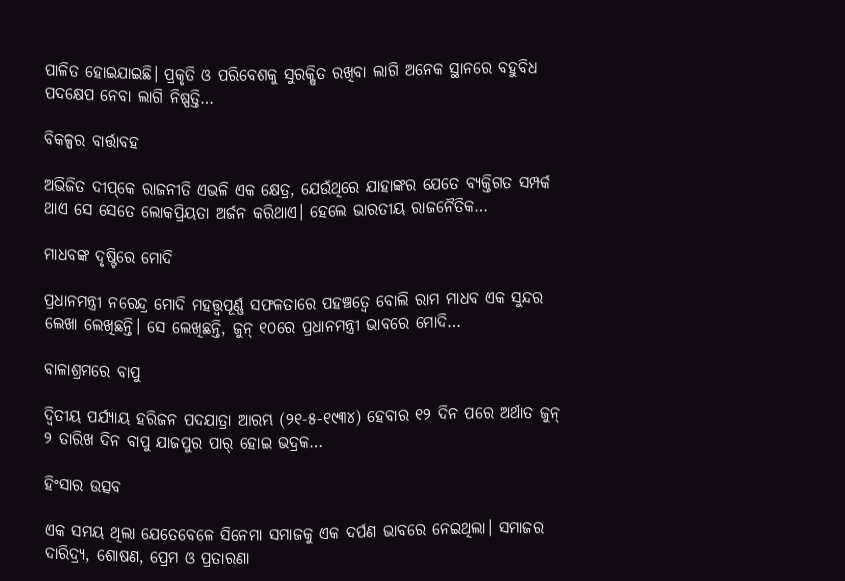ପାଳିତ ହୋଇଯାଇଛି। ପ୍ରକୃତି ଓ ପରିବେଶକୁ ସୁରକ୍ଷିତ ରଖିବା ଲାଗି ଅନେକ ସ୍ଥାନରେ ବହୁବିଧ ପଦକ୍ଷେପ ନେବା ଲାଗି ନିଷ୍ପତ୍ତି…

ବିକଳ୍ପର ବାର୍ତ୍ତାବହ

ଅଭିଜିତ ଦୀପ୍‌କେ ରାଜନୀତି ଏଭଳି ଏକ କ୍ଷେତ୍ର, ଯେଉଁଥିରେ ଯାହାଙ୍କର ଯେତେ ବ୍ୟକ୍ତିଗତ ସମ୍ପର୍କ ଥାଏ ସେ ସେତେ ଲୋକପ୍ରିୟତା ଅର୍ଜନ କରିଥାଏ। ହେଲେ ଭାରତୀୟ ରାଜନୈତିକ…

ମାଧବଙ୍କ ଦୃଷ୍ଟିରେ ମୋଦି

ପ୍ରଧାନମନ୍ତ୍ରୀ ନରେନ୍ଦ୍ର ମୋଦି ମହତ୍ତ୍ୱପୂର୍ଣ୍ଣ ସଫଳତାରେ ପହଞ୍ଚତ୍ୱେ ବୋଲି ରାମ ମାଧବ ଏକ ସୁନ୍ଦର ଲେଖା ଲେଖିଛନ୍ତି। ସେ ଲେଖିଛନ୍ତି, ଜୁନ୍‌ ୧୦ରେ ପ୍ରଧାନମନ୍ତ୍ରୀ ଭାବରେ ମୋଦି…

ବାଳାଶ୍ରମରେ ବାପୁ

ଦ୍ବିତୀୟ ପର୍ଯ୍ୟାୟ ହରିଜନ ପଦଯାତ୍ରା ଆରମ୍ଭ (୨୧-୫-୧୯୩୪) ହେବାର ୧୨ ଦିନ ପରେ ଅର୍ଥାତ ଜୁନ୍‌ ୨ ତାରିଖ ଦିନ ବାପୁ ଯାଜପୁର ପାର୍‌ ହୋଇ ଭଦ୍ରକ…

ହିଂସାର ଉତ୍ସବ

ଏକ ସମୟ ଥିଲା ଯେତେବେଳେ ସିନେମା ସମାଜକୁ ଏକ ଦର୍ପଣ ଭାବରେ ନେଇଥିଲା। ସମାଜର ଦାରିଦ୍ର୍ୟ, ଶୋଷଣ, ପ୍ରେମ ଓ ପ୍ରତାରଣା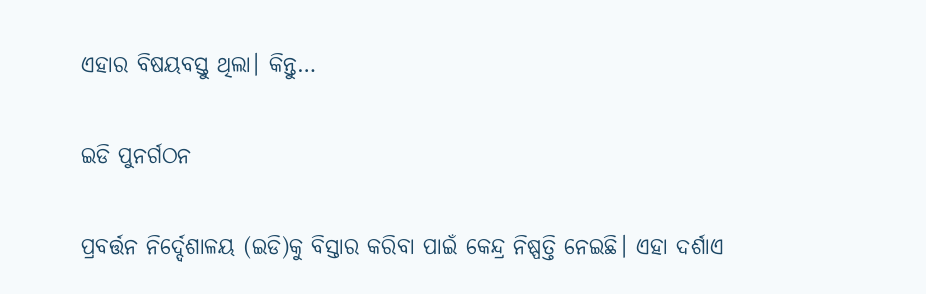ଏହାର ବିଷୟବସ୍ତୁ ଥିଲା। କିନ୍ତୁ…

ଇଡି ପୁନର୍ଗଠନ

ପ୍ରବର୍ତ୍ତନ ନିର୍ଦ୍ଦେଶାଳୟ (ଇଡି)କୁ ବିସ୍ତାର କରିବା ପାଇଁ କେନ୍ଦ୍ର ନିଷ୍ପତ୍ତି ନେଇଛି। ଏହା ଦର୍ଶାଏ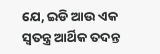ଯେ, ଇଡି ଆଉ ଏକ ସ୍ବତନ୍ତ୍ର ଆର୍ଥିକ ତଦନ୍ତ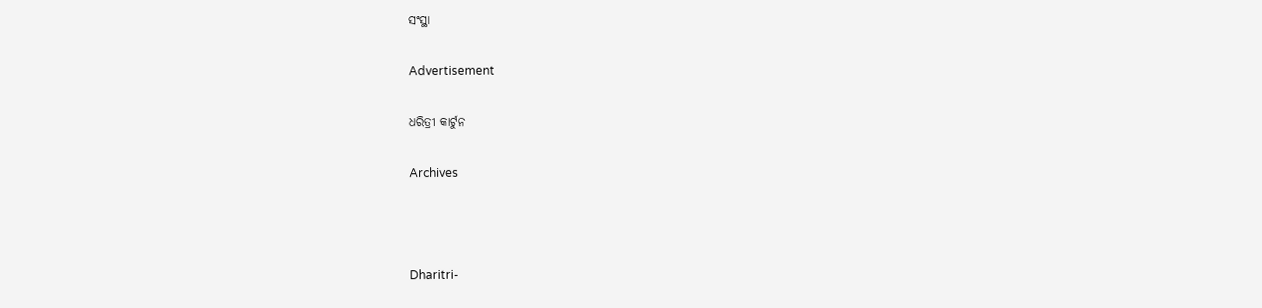ସଂସ୍ଥା

Advertisement

ଧରିତ୍ରୀ କାର୍ଟୁନ

Archives



Dharitri-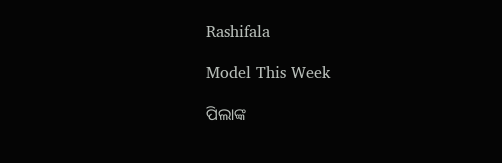Rashifala

Model This Week

ପିଲାଙ୍କ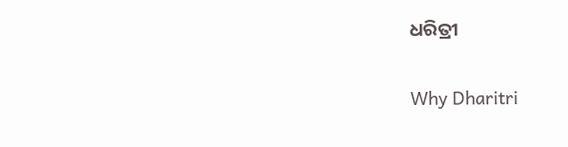ଧରିତ୍ରୀ

Why Dharitri